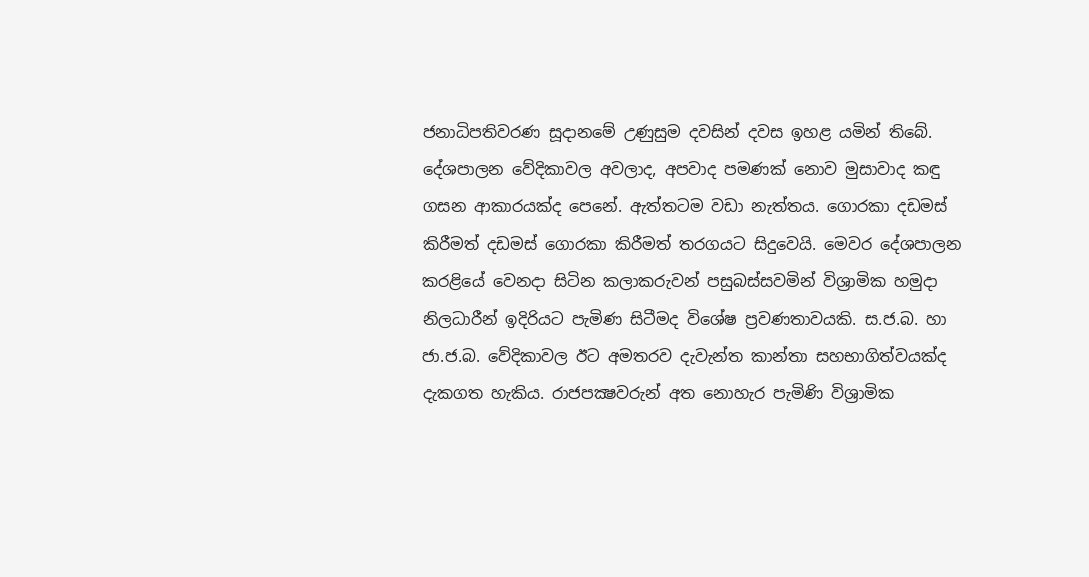ජනාධිපතිවරණ සූදානමේ උණුසුම දවසින් දවස ඉහළ යමින් තිබේ. දේශපාලන වේදිකාවල අවලාද, අපවාද පමණක් නොව මුසාවාද කඳු ගසන ආකාරයක්ද පෙනේ. ඇත්තටම වඩා නැත්තය. ගොරකා දඩමස් කිරීමත් දඩමස් ගොරකා කිරීමත් තරගයට සිදුවෙයි. මෙවර දේශපාලන කරළියේ වෙනදා සිටින කලාකරුවන් පසුබස්සවමින් විශ්‍රාමික හමුදා නිලධාරීන් ඉදිරියට පැමිණ සිටීමද විශේෂ ප්‍රවණතාවයකි. ස.ජ.බ. හා ජා.ජ.බ. වේදිකාවල ඊට අමතරව දැවැන්ත කාන්තා සහභාගිත්වයක්ද දැකගත හැකිය. රාජපක්‍ෂවරුන් අත නොහැර පැමිණි විශ්‍රාමික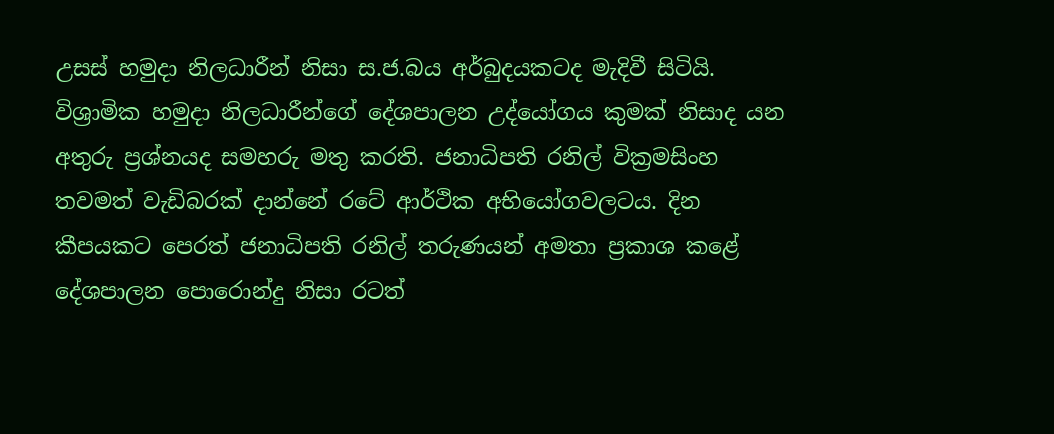උසස් හමුදා නිලධාරීන් නිසා ස.ජ.බය අර්බුදයකටද මැදිවී සිටියි. විශ්‍රාමික හමුදා නිලධාරීන්ගේ දේශපාලන උද්යෝගය කුමක් නිසාද යන අතුරු ප්‍රශ්නයද සමහරු මතු කරති. ජනාධිපති රනිල් වික්‍රමසිංහ තවමත් වැඩිබරක් දාන්නේ රටේ ආර්ථික අභියෝගවලටය. දින කීපයකට පෙරත් ජනාධිපති රනිල් තරුණයන් අමතා ප්‍රකාශ කළේ දේශපාලන පොරොන්දු නිසා රටත්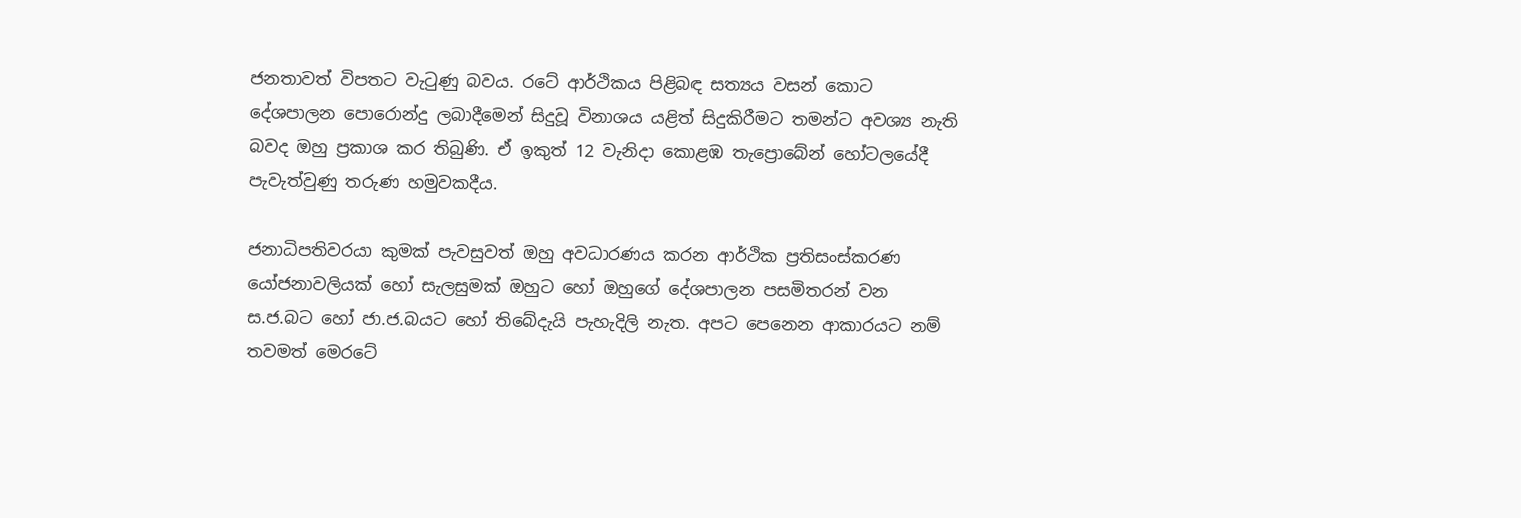ජනතාවත් විපතට වැටුණු බවය. රටේ ආර්ථිකය පිළිබඳ සත්‍යය වසන් කොට දේශපාලන පොරොන්දු ලබාදීමෙන් සිදුවූ විනාශය යළිත් සිදුකිරීමට තමන්ට අවශ්‍ය නැති බවද ඔහු ප්‍රකාශ කර තිබුණි. ඒ ඉකුත් 12 වැනිදා කොළඹ තැප්‍රොබේන් හෝටලයේදී පැවැත්වුණු තරුණ හමුවකදීය.

ජනාධිපතිවරයා කුමක් පැවසුවත් ඔහු අවධාරණය කරන ආර්ථික ප්‍රතිසංස්කරණ යෝජනාවලියක් හෝ සැලසුමක් ඔහුට හෝ ඔහුගේ දේශපාලන පසමිතරන් වන ස.ජ.බට හෝ ජා.ජ.බයට හෝ තිබේදැයි පැහැදිලි නැත. අපට පෙනෙන ආකාරයට නම් තවමත් මෙරටේ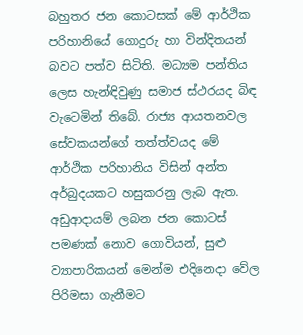බහුතර ජන කොටසක් මේ ආර්ථික පරිහානියේ ගොදුරු හා වින්දිතයන් බවට පත්ව සිටිති. මධ්‍යම පන්තිය ලෙස හැන්ඳිවුණු සමාජ ස්ථරයද බිඳ වැටෙමින් තිබේ. රාජ්‍ය ආයතනවල සේවකයන්ගේ තත්ත්වයද මේ ආර්ථික පරිහානිය විසින් අන්ත අර්බුදයකට හසුකරනු ලැබ ඇත. අඩුආදායම් ලබන ජන කොටස් පමණක් නොව ගොවියන්, සුළු ව්‍යාපාරිකයන් මෙන්ම එදිනෙදා වේල පිරිමසා ගැනීමට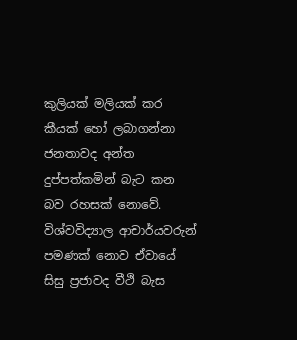කුලියක් මලියක් කර කීයක් හෝ ලබාගන්නා ජනතාවද අන්ත දුප්පත්කමින් බැට කන බව රහසක් නොවේ. විශ්වවිද්‍යාල ආචාර්යවරුන් පමණක් නොව ඒවායේ සිසු ප්‍රජාවද වීථි බැස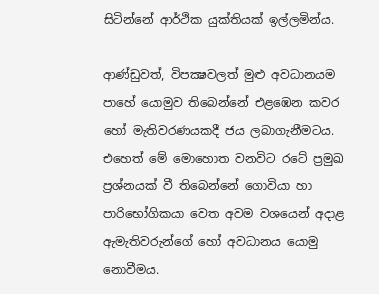සිටින්නේ ආර්ථික යුක්තියක් ඉල්ලමින්ය.

ආණ්ඩුවත්, විපක්‍ෂවලත් මුළු අවධානයම පාහේ යොමුව තිබෙන්නේ එළඹෙන කවර හෝ මැතිවරණයකදී ජය ලබාගැනීමටය. එහෙත් මේ මොහොත වනවිට රටේ ප්‍රමුඛ ප්‍රශ්නයක් වී තිබෙන්නේ ගොවියා හා පාරිභෝගිකයා වෙත අවම වශයෙන් අදාළ ඇමැතිවරුන්ගේ හෝ අවධානය යොමු නොවීමය.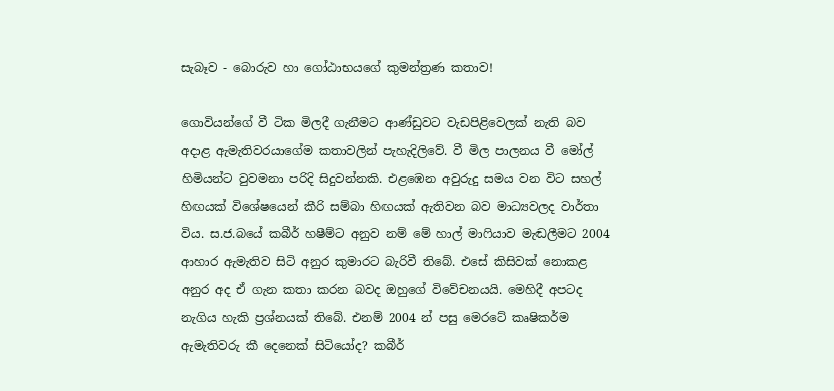සැබෑව - බොරුව හා ගෝඨාභයගේ කුමන්ත්‍රණ කතාව!

ගොවියන්ගේ වී ටික මිලදී ගැනීමට ආණ්ඩුවට වැඩපිළිවෙලක් නැති බව අදාළ ඇමැතිවරයාගේම කතාවලින් පැහැදිලිවේ. වී මිල පාලනය වී මෝල් හිමියන්ට වුවමනා පරිදි සිදුවන්නකි. එළඹෙන අවුරුදු සමය වන විට සහල් හිඟයක් විශේෂයෙන් කීරි සම්බා හිඟයක් ඇතිවන බව මාධ්‍යවලද වාර්තා විය. ස.ජ.බයේ කබීර් හෂීම්ට අනුව නම් මේ හාල් මාෆියාව මැඬලීමට 2004 ආහාර ඇමැතිව සිටි අනුර කුමාරට බැරිවී තිබේ. එසේ කිසිවක් නොකළ අනුර අද ඒ ගැන කතා කරන බවද ඔහුගේ විවේචනයයි. මෙහිදී අපටද නැගිය හැකි ප්‍රශ්නයක් තිබේ. එනම් 2004 න් පසු මෙරටේ කෘෂිකර්ම ඇමැතිවරු කී දෙනෙක් සිටියෝද? කබීර්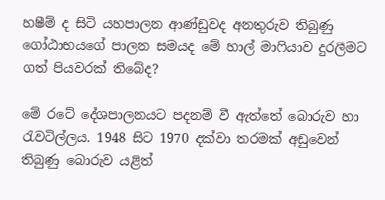හෂීම් ද සිටි යහපාලන ආණ්ඩුවද අනතුරුව තිබුණු ගෝඨාභයගේ පාලන සමයද මේ හාල් මාෆියාව දුරලීමට ගත් පියවරක් තිබේද?

මේ රටේ දේශපාලනයට පදනම් වී ඇත්තේ බොරුව හා රැවටිල්ලය. 1948 සිට 1970 දක්වා තරමක් අඩුවෙන් තිබුණු බොරුව යළිත්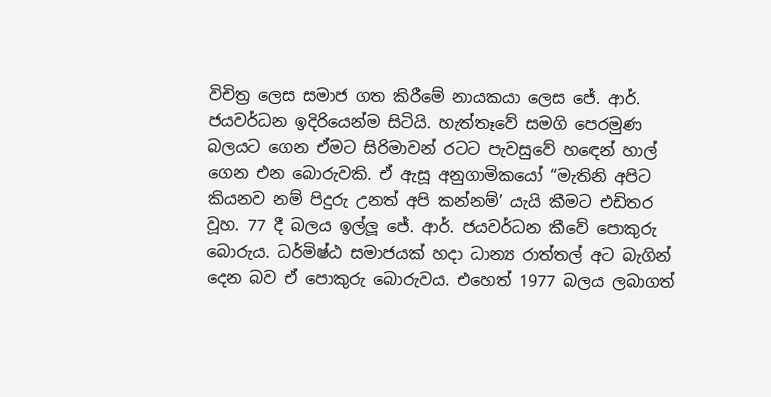විචිත්‍ර ලෙස සමාජ ගත කිරීමේ නායකයා ලෙස ජේ. ආර්. ජයවර්ධන ඉදිරියෙන්ම සිටියි. හැත්තෑවේ සමගි පෙරමුණ බලයට ගෙන ඒමට සිරිමාවන් රටට පැවසුවේ හඳෙන් හාල් ගෙන එන බොරුවකි. ඒ ඇසූ අනුගාමිකයෝ “මැතිනි අපිට කියනව නම් පිදුරු උනත් අපි කන්නම්’ යැයි කීමට එඩිතර වූහ. 77 දී බලය ඉල්ලූ ජේ. ආර්. ජයවර්ධන කීවේ පොකුරු බොරුය. ධර්මිෂ්ඨ සමාජයක් හදා ධාන්‍ය රාත්තල් අට බැගින් දෙන බව ඒ පොකුරු බොරුවය. එහෙත් 1977 බලය ලබාගත්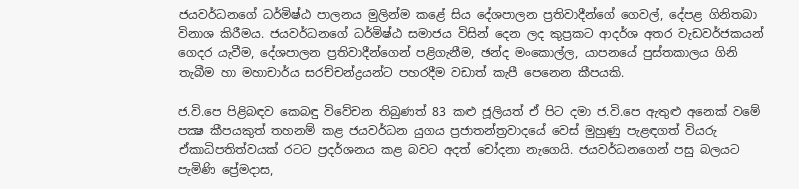ජයවර්ධනගේ ධර්මිෂ්ඨ පාලනය මුලින්ම කළේ සිය දේශපාලන ප්‍රතිවාදීන්ගේ ගෙවල්, දේපළ ගිනිතබා විනාශ කිරීමය. ජයවර්ධනගේ ධර්මිෂ්ඨ සමාජය විසින් දෙන ලද කුප්‍රකට ආදර්ශ අතර වැඩවර්ජකයන් ගෙදර යැවීම, දේශපාලන ප්‍රතිවාදීන්ගෙන් පළිගැනීම, ඡන්ද මංකොල්ල, යාපනයේ පුස්තකාලය ගිනි තැබීම හා මහාචාර්ය සරච්චන්ද්‍රයන්ට පහරදීම වඩාත් කැපී පෙනෙන කීපයකි.

ජ.වි.පෙ පිළිබඳව කෙබඳු විවේචන තිබුණත් 83 කළු ජූලියත් ඒ පිට දමා ජ.වි.පෙ ඇතුළු අනෙක් වමේ පක්‍ෂ කීපයකුත් තහනම් කළ ජයවර්ධන යුගය ප්‍රජාතන්ත්‍රවාදයේ වෙස් මුහුණු පැළඳගත් වියරු ඒකාධිපතිත්වයක් රටට ප්‍රදර්ශනය කළ බවට අදත් චෝදනා නැගෙයි. ජයවර්ධනගෙන් පසු බලයට පැමිණි ප්‍රේමදාස,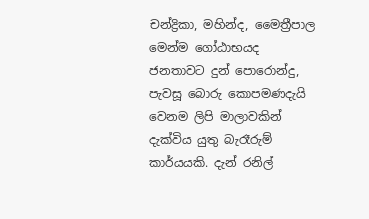චන්ද්‍රිකා, මහින්ද, මෛත්‍රීපාල මෙන්ම ගෝඨාභයද ජනතාවට දුන් පොරොන්දු, පැවසූ බොරු කොපමණදැයි වෙනම ලිපි මාලාවකින් දැක්විය යුතු බැරෑරුම් කාර්යයකි. දැන් රනිල්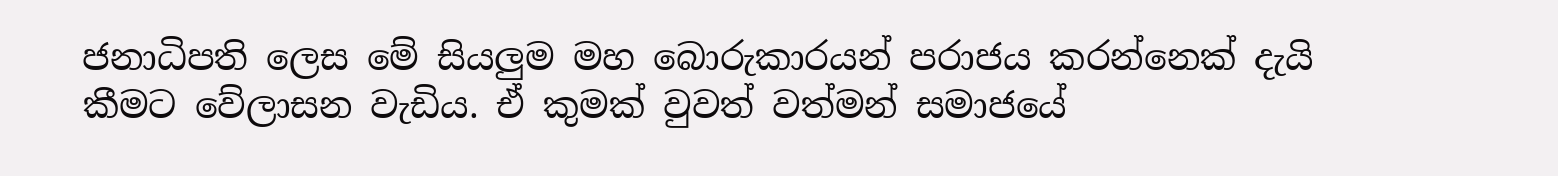ජනාධිපති ලෙස මේ සියලුම මහ බොරුකාරයන් පරාජය කරන්නෙක් දැයි කීමට වේලාසන වැඩිය. ඒ කුමක් වුවත් වත්මන් සමාජයේ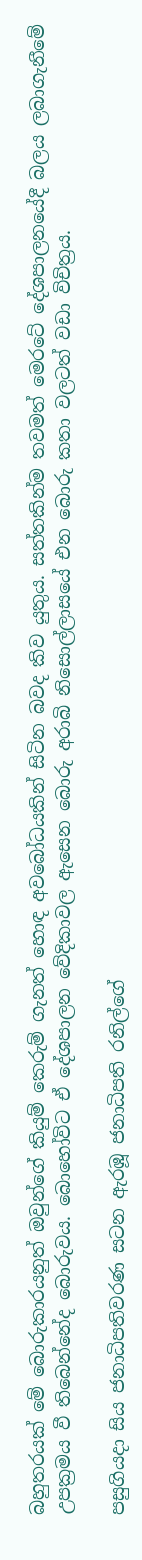බහුතරයක් මේ බොරුකාරයනුත් ඔවුන්ගේ කියුම් කෙරුම් ගැනත් හොඳ අවබෝධයකින් සිටින බවද කිව යුතුය. සත්තකින්ම තවමත් මෙරටේ දේශපාලනයේදී බලය ලබාගැනීමේ උපක්‍රමය වී තිබෙන්නේද බොරුවය. බොහෝවිට ඒ දේශපාලන වේදිකාවල ඇසෙන බොරු අරාබි නිසොල්ලාසයේ එන බොරු කතා වලටත් වඩා විචිත්‍රය.

පසුගියදා සිය ජනාධිපතිවරණ සටන ඇරඹූ ජනාධිපති රනිල්ගේ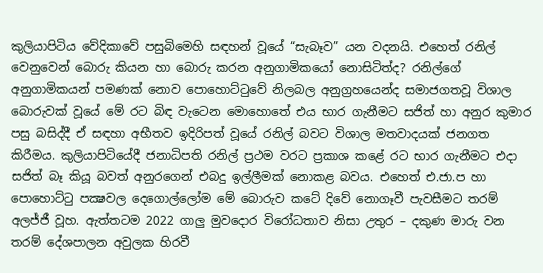කුලියාපිටිය වේදිකාවේ පසුබිමෙහි සඳහන් වූයේ “සැබෑව” යන වදනයි. එහෙත් රනිල් වෙනුවෙන් බොරු කියන හා බොරු කරන අනුගාමිකයෝ නොසිටිත්ද? රනිල්ගේ අනුගාමිකයන් පමණක් නොව පොහොට්ටුවේ නිලබල අනුග්‍රහයෙන්ද සමාජගතවූ විශාල බොරුවක් වූයේ මේ රට බිඳ වැටෙන මොහොතේ එය භාර ගැනීමට සජිත් හා අනුර කුමාර පසු බසිද්දී ඒ සඳහා අභීතව ඉදිරිපත් වූයේ රනිල් බවට විශාල මතවාදයක් ජනගත කිරීමය. කුලියාපිටියේදී ජනාධිපති රනිල් ප්‍රථම වරට ප්‍රකාශ කළේ රට භාර ගැනීමට එදා සජිත් බෑ කියූ බවත් අනුරගෙන් එබදු ඉල්ලීමක් නොකළ බවය. එහෙත් එ.ජා.ප හා පොහොට්ටු පක්‍ෂවල දෙගොල්ලෝම මේ බොරුව කටේ දිවේ නොගෑවී පැවසීමට තරම් අලජ්ජී වූහ. ඇත්තටම 2022 ගාලු මුවදොර විරෝධතාව නිසා උතුර – දකුණ මාරු වන තරම් දේශපාලන අවුලක හිරවී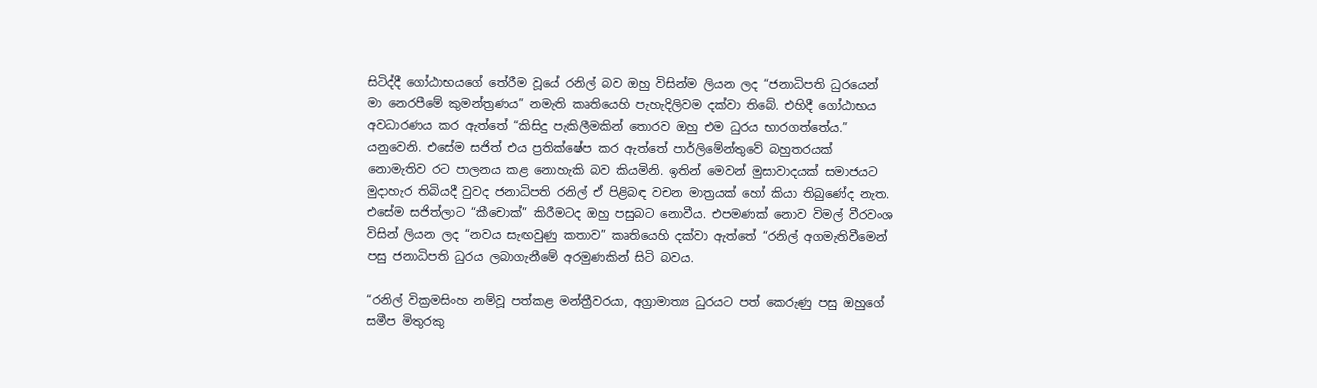සිටිද්දී ගෝඨාභයගේ තේරීම වූයේ රනිල් බව ඔහු විසින්ම ලියන ලද “ජනාධිපති ධුරයෙන් මා නෙරපීමේ කුමන්ත්‍රණය” නමැති කෘතියෙහි පැහැදිලිවම දක්වා තිබේ. එහිදී ගෝඨාභය අවධාරණය කර ඇත්තේ “කිසිදු පැකිලීමකින් තොරව ඔහු එම ධුරය භාරගත්තේය.” යනුවෙනි. එසේම සජිත් එය ප්‍රතික්ෂේප කර ඇත්තේ පාර්ලිමේන්තුවේ බහුතරයක් නොමැතිව රට පාලනය කළ නොහැකි බව කියමිනි. ඉතින් මෙවන් මුසාවාදයක් සමාජයට මුදාහැර තිබියදී වුවද ජනාධිපති රනිල් ඒ පිළිබඳ වචන මාත්‍රයක් හෝ කියා තිබුණේද නැත. එසේම සජිත්ලාට “කීචොක්” කිරීමටද ඔහු පසුබට නොවීය. එපමණක් නොව විමල් වීරවංශ විසින් ලියන ලද “නවය සැඟවුණු කතාව” කෘතියෙහි දක්වා ඇත්තේ “රනිල් අගමැතිවීමෙන් පසු ජනාධිපති ධුරය ලබාගැනීමේ අරමුණකින් සිටි බවය.

“රනිල් වික්‍රමසිංහ නම්වූ පත්කළ මන්ත්‍රීවරයා, අග්‍රාමාත්‍ය ධුරයට පත් කෙරුණු පසු ඔහුගේ සමීප මිතුරකු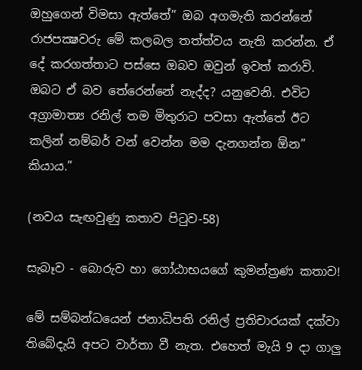ඔහුගෙන් විමසා ඇත්තේ” ඔබ අගමැති කරන්නේ රාජපක්‍ෂවරු මේ කලබල තත්ත්වය නැති කරන්න. ඒ දේ කරගත්තාට පස්සෙ ඔබව ඔවුන් ඉවත් කරාවි. ඔබට ඒ බව තේරෙන්නේ නැද්ද? යනුවෙනි. එවිට අග්‍රාමාත්‍ය රනිල් තම මිතුරාට පවසා ඇත්තේ ඊට කලින් නම්බර් වන් වෙන්න මම දැනගන්න ඕන” කියාය.”

(නවය සැඟවුණු කතාව පිටුව-58)

සැබෑව - බොරුව හා ගෝඨාභයගේ කුමන්ත්‍රණ කතාව!

මේ සම්බන්ධයෙන් ජනාධිපති රනිල් ප්‍රතිචාරයක් දක්වා තිබේදැයි අපට වාර්තා වී නැත. එහෙත් මැයි 9 දා ගාලු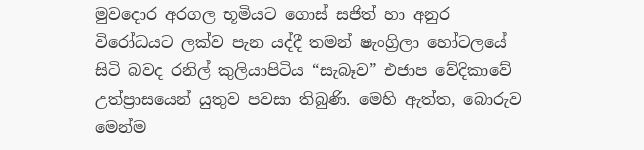මුවදොර අරගල භූමියට ගොස් සජිත් හා අනුර විරෝධයට ලක්ව පැන යද්දී තමන් ෂැංග්‍රිලා හෝටලයේ සිටි බවද රනිල් කුලියාපිටිය “සැබෑව” එජාප වේදිකාවේ උත්ප්‍රාසයෙන් යුතුව පවසා තිබුණි. මෙහි ඇත්ත, බොරුව මෙන්ම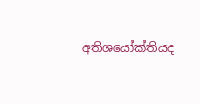අතිශයෝක්තියද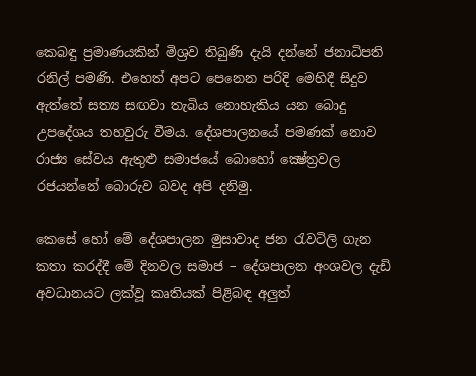කෙබඳු ප්‍රමාණයකින් මිශ්‍රව තිබුණි දැයි දන්නේ ජනාධිපති රනිල් පමණි. එහෙත් අපට පෙනෙන පරිදි මෙහිදී සිදුව ඇත්තේ සත්‍ය සඟවා තැබිය නොහැකිය යන බොදු උපදේශය තහවුරු වීමය. දේශපාලනයේ පමණක් නොව රාජ්‍ය සේවය ඇතුළු සමාජයේ බොහෝ ක්‍ෂේත්‍රවල රජයන්නේ බොරුව බවද අපි දනිමු.

කෙසේ හෝ මේ දේශපාලන මුසාවාද ජන රැවටිලි ගැන කතා කරද්දී මේ දිනවල සමාජ – දේශපාලන අංශවල දැඩි අවධානයට ලක්වූ කෘතියක් පිළිබඳ අලුත්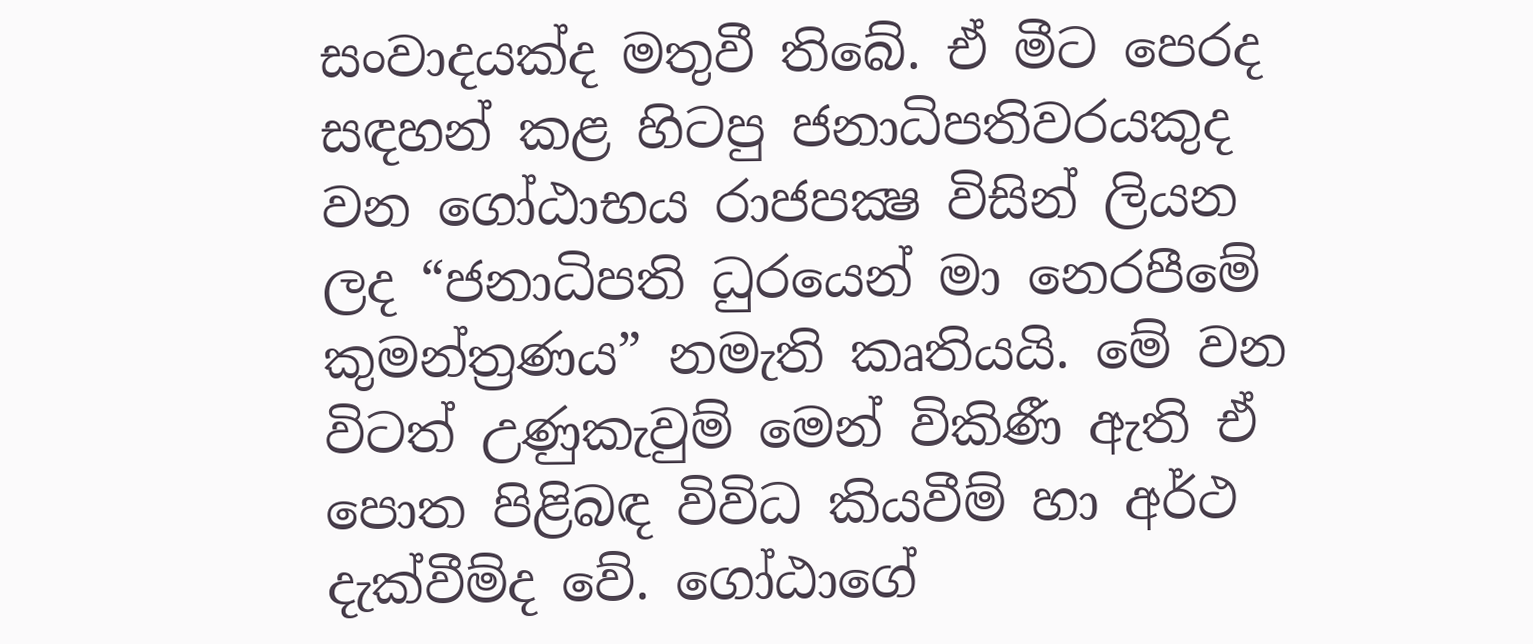සංවාදයක්ද මතුවී තිබේ. ඒ මීට පෙරද සඳහන් කළ හිටපු ජනාධිපතිවරයකුද වන ගෝඨාභය රාජපක්‍ෂ විසින් ලියන ලද “ජනාධිපති ධුරයෙන් මා නෙරපීමේ කුමන්ත්‍රණය” නමැති කෘතියයි. මේ වන විටත් උණුකැවුම් මෙන් විකිණී ඇති ඒ පොත පිළිබඳ විවිධ කියවීම් හා අර්ථ දැක්වීම්ද වේ. ගෝඨාගේ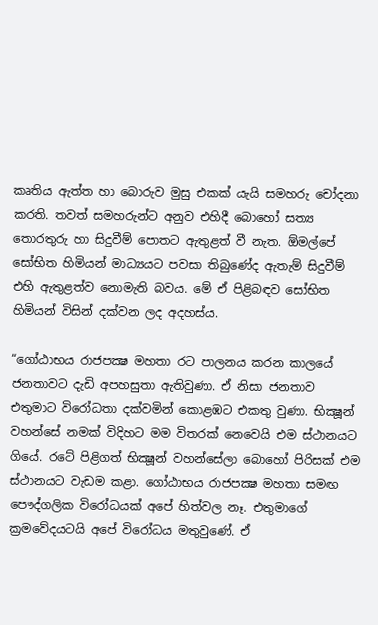කෘතිය ඇත්ත හා බොරුව මුසු එකක් යැයි සමහරු චෝදනා කරති. තවත් සමහරුන්ට අනුව එහිදී බොහෝ සත්‍ය තොරතුරු හා සිදුවීම් පොතට ඇතුළත් වී නැත. ඕමල්පේ සෝභිත හිමියන් මාධ්‍යයට පවසා තිබුණේද ඇතැම් සිදුවීම් එහි ඇතුළත්ව නොමැති බවය. මේ ඒ පිළිබඳව සෝභිත හිමියන් විසින් දක්වන ලද අදහස්ය.

“ගෝඨාභය රාජපක්‍ෂ මහතා රට පාලනය කරන කාලයේ ජනතාවට දැඩි අපහසුතා ඇතිවුණා. ඒ නිසා ජනතාව එතුමාට විරෝධතා දක්වමින් කොළඹට එකතු වුණා. භික්‍ෂූන් වහන්සේ නමක් විදිහට මම විතරක් නෙවෙයි එම ස්ථානයට ගියේ. රටේ පිළිගත් භික්‍ෂූන් වහන්සේලා බොහෝ පිරිසක් එම ස්ථානයට වැඩම කළා. ගෝඨාභය රාජපක්‍ෂ මහතා සමඟ පෞද්ගලික විරෝධයක් අපේ හිත්වල නෑ. එතුමාගේ ක්‍රමවේදයටයි අපේ විරෝධය මතුවුණේ. ඒ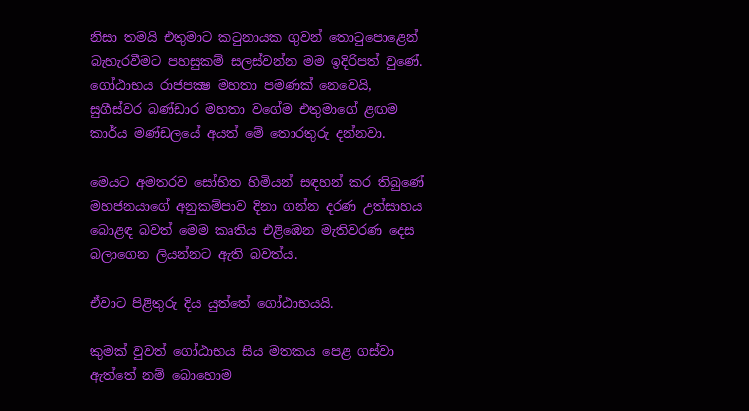නිසා තමයි එතුමාට කටුනායක ගුවන් තොටුපොළෙන් බැහැරවීමට පහසුකම් සලස්වන්න මම ඉදිරිපත් වුණේ. ගෝඨාභය රාජපක්‍ෂ මහතා පමණක් නෙවෙයි, සුගීස්වර බණ්ඩාර මහතා වගේම එතුමාගේ ළඟම කාර්ය මණ්ඩලයේ අයත් මේ තොරතුරු දන්නවා.

මෙයට අමතරව සෝභිත හිමියන් සඳහන් කර තිබුණේ මහජනයාගේ අනුකම්පාව දිනා ගන්න දරණ උත්සාහය බොළඳ බවත් මෙම කෘතිය එළිඹෙන මැතිවරණ දෙස බලාගෙන ලියන්නට ඇති බවත්ය.

ඒවාට පිළිතුරු දිය යුත්තේ ගෝඨාභයයි.

කුමක් වුවත් ගෝඨාභය සිය මතකය පෙළ ගස්වා ඇත්තේ නම් බොහොම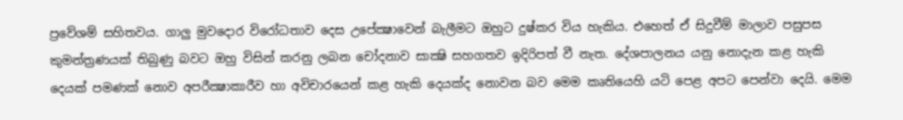ප්‍රවේශම් සහිතවය. ගාලු මුවදොර විරෝධතාව දෙස උපේක්‍ෂාවෙන් බැලීමට ඔහුට දුෂ්කර විය හැකිය. එහෙත් ඒ සිදුවීම් මාලාව පසුපස කුමන්ත්‍රණයක් තිබුණු බවට ඔහු විසින් කරනු ලබන චෝදනාව සාක්‍ෂි සහගතව ඉදිරිපත් වී නැත. දේශපාලනය යනු නොදැන කළ හැකි දෙයක් පමණක් නොව අපරීක්‍ෂාකාරීව හා අවිචාරයෙන් කළ හැකි දෙයක්ද නොවන බව මෙම කෘතියෙහි යටි පෙළ අපට පෙන්වා දෙයි. මෙම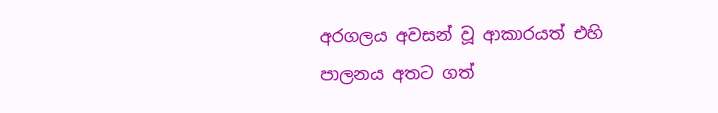අරගලය අවසන් වූ ආකාරයත් එහි පාලනය අතට ගත්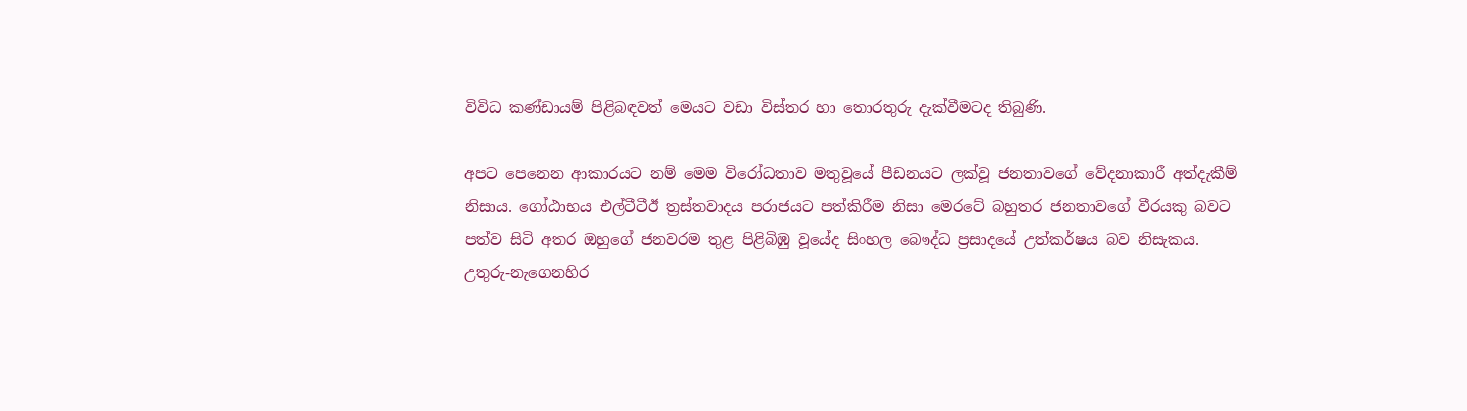විවිධ කණ්ඩායම් පිළිබඳවත් මෙයට වඩා විස්තර හා තොරතුරු දැක්වීමටද තිබුණි.

අපට පෙනෙන ආකාරයට නම් මෙම විරෝධතාව මතුවූයේ පීඩනයට ලක්වූ ජනතාවගේ වේදනාකාරී අත්දැකීම් නිසාය. ගෝඨාභය එල්ටීටීඊ ත්‍රස්තවාදය පරාජයට පත්කිරීම නිසා මෙරටේ බහුතර ජනතාවගේ වීරයකු බවට පත්ව සිටි අතර ඔහුගේ ජනවරම තුළ පිළිබිඹු වූයේද සිංහල බෞද්ධ ප්‍රසාදයේ උත්කර්ෂය බව නිසැකය. උතුරු-නැගෙනහිර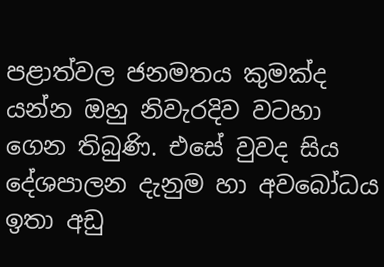පළාත්වල ජනමතය කුමක්ද යන්න ඔහු නිවැරදිව වටහා ගෙන තිබුණි. එසේ වුවද සිය දේශපාලන දැනුම හා අවබෝධය ඉතා අඩු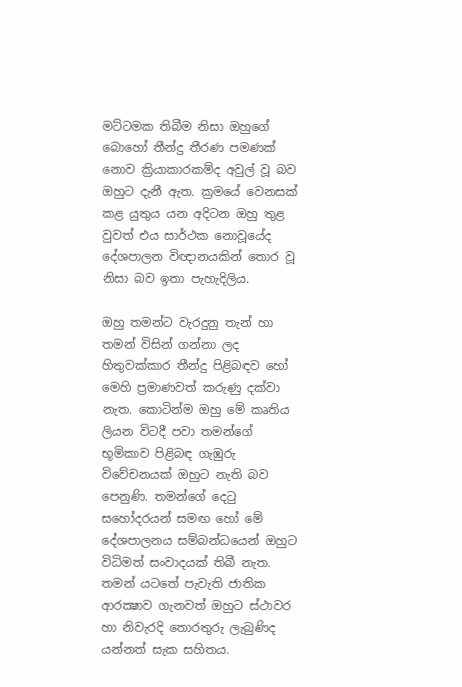මට්ටමක තිබීම නිසා ඔහුගේ බොහෝ තීන්දු තීරණ පමණක් නොව ක්‍රියාකාරකම්ද අවුල් වූ බව ඔහුට දැනී ඇත. ක්‍රමයේ වෙනසක් කළ යුතුය යන අදිටන ඔහු තුළ වුවත් එය සාර්ථක නොවූයේද දේශපාලන විඥානයකින් තොර වූ නිසා බව ඉතා පැහැදිලිය.

ඔහු තමන්ට වැරදුනු තැන් හා තමන් විසින් ගන්නා ලද හිතුවක්කාර තීන්දු පිළිබඳව හෝ මෙහි ප්‍රමාණවත් කරුණු දක්වා නැත. කොටින්ම ඔහු මේ කෘතිය ලියන විටදී පවා තමන්ගේ භූමිකාව පිළිබඳ ගැඹුරු විවේචනයක් ඔහුට නැති බව පෙනුණි. තමන්ගේ දෙටු සහෝදරයන් සමඟ හෝ මේ දේශපාලනය සම්බන්ධයෙන් ඔහුට විධිමත් සංවාදයක් තිබී නැත. තමන් යටතේ පැවැති ජාතික ආරක්‍ෂාව ගැනවත් ඔහුට ස්ථාවර හා නිවැරදි තොරතුරු ලැබුණිද යන්නත් සැක සහිතය.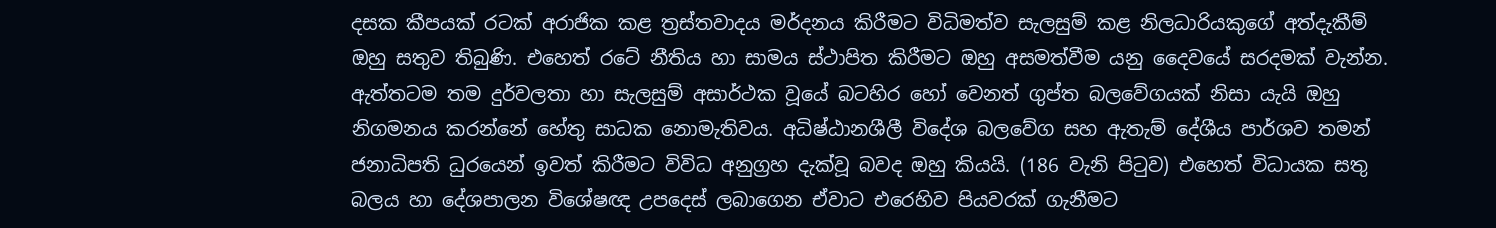දසක කීපයක් රටක් අරාජික කළ ත්‍රස්තවාදය මර්දනය කිරීමට විධිමත්ව සැලසුම් කළ නිලධාරියකුගේ අත්දැකීම් ඔහු සතුව තිබුණි. එහෙත් රටේ නීතිය හා සාමය ස්ථාපිත කිරීමට ඔහු අසමත්වීම යනු දෛවයේ සරදමක් වැන්න. ඇත්තටම තම දුර්වලතා හා සැලසුම් අසාර්ථක වූයේ බටහිර හෝ වෙනත් ගුප්ත බලවේගයක් නිසා යැයි ඔහු නිගමනය කරන්නේ හේතු සාධක නොමැතිවය. අධිෂ්ඨානශීලී විදේශ බලවේග සහ ඇතැම් දේශීය පාර්ශව තමන් ජනාධිපති ධුරයෙන් ඉවත් කිරීමට විවිධ අනුග්‍රහ දැක්වූ බවද ඔහු කියයි. (186 වැනි පිටුව) එහෙත් විධායක සතු බලය හා දේශපාලන විශේෂඥ උපදෙස් ලබාගෙන ඒවාට එරෙහිව පියවරක් ගැනීමට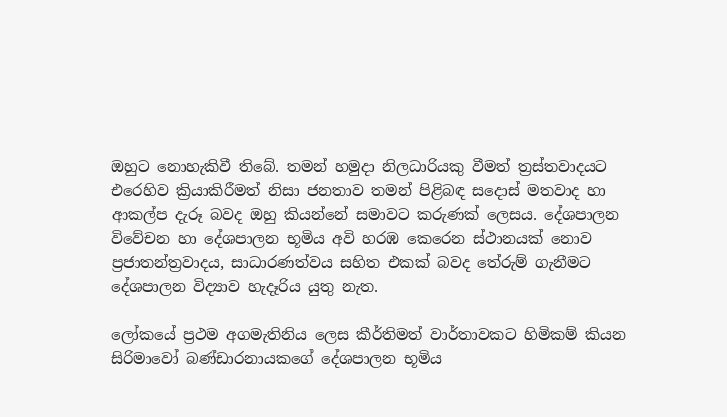ඔහුට නොහැකිවී තිබේ. තමන් හමුදා නිලධාරියකු වීමත් ත්‍රස්තවාදයට එරෙහිව ක්‍රියාකිරීමත් නිසා ජනතාව තමන් පිළිබඳ සදොස් මතවාද හා ආකල්ප දැරූ බවද ඔහු කියන්නේ සමාවට කරුණක් ලෙසය. දේශපාලන විවේචන හා දේශපාලන භූමිය අවි හරඹ කෙරෙන ස්ථානයක් නොව ප්‍රජාතන්ත්‍රවාදය, සාධාරණත්වය සහිත එකක් බවද තේරුම් ගැනීමට දේශපාලන විද්‍යාව හැදෑරිය යුතු නැත.

ලෝකයේ ප්‍රථම අගමැතිනිය ලෙස කීර්තිමත් වාර්තාවකට හිමිකම් කියන සිරිමාවෝ බණ්ඩාරනායකගේ දේශපාලන භූමිය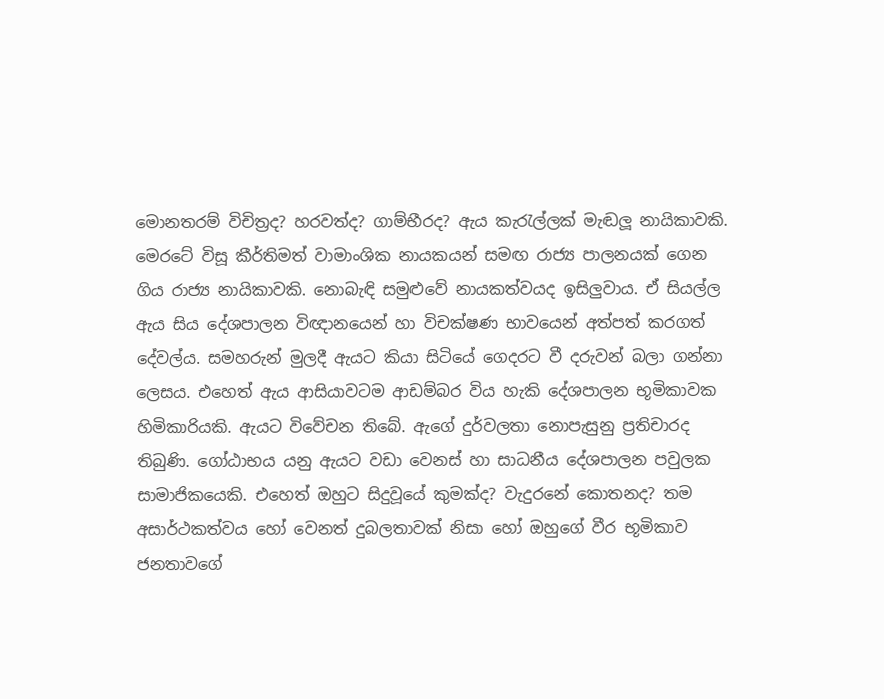මොනතරම් විචිත්‍රද? හරවත්ද? ගාම්භීරද? ඇය කැරැල්ලක් මැඬලූ නායිකාවකි. මෙරටේ විසූ කීර්තිමත් වාමාංශික නායකයන් සමඟ රාජ්‍ය පාලනයක් ගෙන ගිය රාජ්‍ය නායිකාවකි. නොබැඳි සමුළුවේ නායකත්වයද ඉසිලුවාය. ඒ සියල්ල ඇය සිය දේශපාලන විඥානයෙන් හා විචක්ෂණ භාවයෙන් අත්පත් කරගත් දේවල්ය. සමහරුන් මුලදී ඇයට කියා සිටියේ ගෙදරට වී දරුවන් බලා ගන්නා ලෙසය. එහෙත් ඇය ආසියාවටම ආඩම්බර විය හැකි දේශපාලන භූමිකාවක හිමිකාරියකි. ඇයට විවේචන තිබේ. ඇගේ දුර්වලතා නොපැසුනු ප්‍රතිචාරද තිබුණි. ගෝඨාභය යනු ඇයට වඩා වෙනස් හා සාධනීය දේශපාලන පවුලක සාමාජිකයෙකි. එහෙත් ඔහුට සිදුවූයේ කුමක්ද? වැදුරනේ කොතනද? තම අසාර්ථකත්වය හෝ වෙනත් දුබලතාවක් නිසා හෝ ඔහුගේ වීර භූමිකාව ජනතාවගේ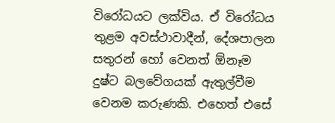විරෝධයට ලක්විය. ඒ විරෝධය තුළම අවස්ථාවාදීන්, දේශපාලන සතුරන් හෝ වෙනත් ඕනෑම දුෂ්ට බලවේගයක් ඇතුල්වීම වෙනම කරුණකි. එහෙත් එසේ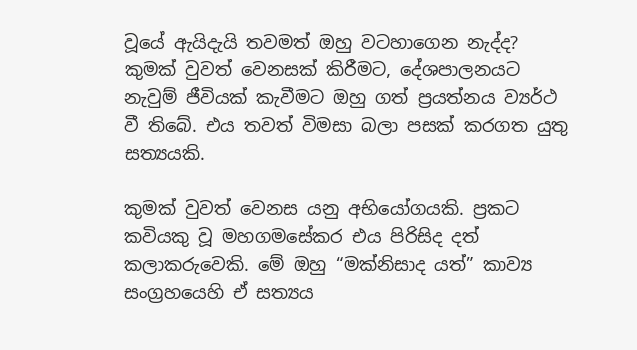වූයේ ඇයිදැයි තවමත් ඔහු වටහාගෙන නැද්ද? කුමක් වුවත් වෙනසක් කිරීමට, දේශපාලනයට නැවුම් ජීවියක් කැවීමට ඔහු ගත් ප්‍රයත්නය ව්‍යර්ථ වී තිබේ. එය තවත් විමසා බලා පසක් කරගත යුතු සත්‍යයකි.

කුමක් වුවත් වෙනස යනු අභියෝගයකි. ප්‍රකට කවියකු වූ මහගමසේකර එය පිරිසිද දත් කලාකරුවෙකි. මේ ඔහු “මක්නිසාද යත්” කාව්‍ය සංග්‍රහයෙහි ඒ සත්‍යය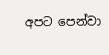අපට පෙන්වා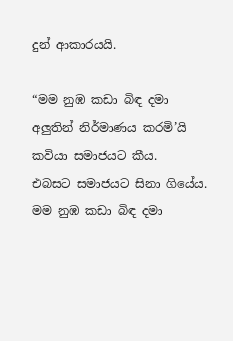දුන් ආකාරයයි.

“මම නුඹ කඩා බිඳ දමා
අලුතින් නිර්මාණය කරමි’යි
කවියා සමාජයට කීය.
එබසට සමාජයට සිනා ගියේය.
මම නුඹ කඩා බිඳ දමා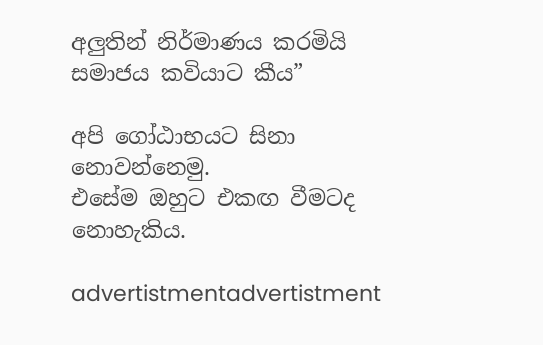අලුතින් නිර්මාණය කරමියි
සමාජය කවියාට කීය”

අපි ගෝඨාභයට සිනා නොවන්නෙමු.
එසේම ඔහුට එකඟ වීමටද නොහැකිය.

advertistmentadvertistment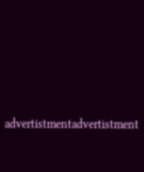advertistmentadvertistment